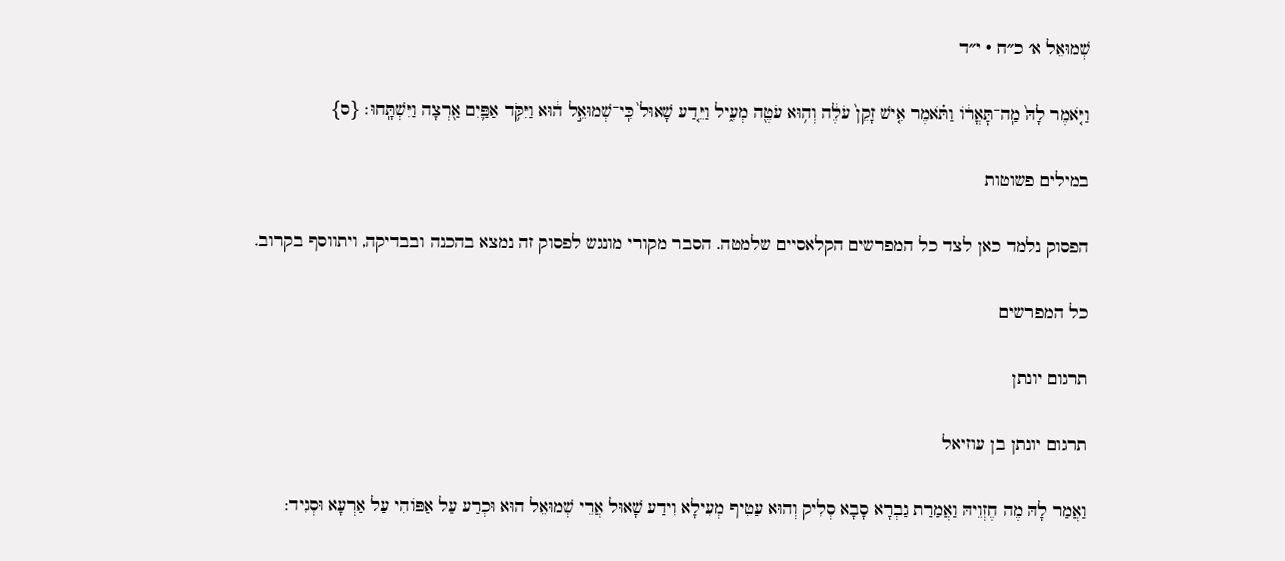שְׁמוּאֵל א׳ כ״ח · י״ד

וַיֹּ֤אמֶר לָהּ֙ מַֽה־תׇּאֳר֔וֹ וַתֹּ֗אמֶר אִ֤ישׁ זָקֵן֙ עֹלֶ֔ה וְה֥וּא עֹטֶ֖ה מְעִ֑יל וַיֵּ֤דַע שָׁאוּל֙ כִּֽי־שְׁמוּאֵ֣ל ה֔וּא וַיִּקֹּ֥ד אַפַּ֛יִם אַ֖רְצָה וַיִּשְׁתָּֽחוּ׃ {ס}

במילים פשוטות

הפסוק נלמד כאן לצד כל המפרשים הקלאסיים שלמטה. הסבר מקורי מונגש לפסוק זה נמצא בהכנה ובבדיקה, ויתווסף בקרוב.

כל המפרשים

תרגום יונתן

תרגום יונתן בן עוזיאל

וַאֲמַר לָהּ מֶה חֶזְוֵיהּ וַאֲמַרַת גַבְרָא סָבָא סְלִיק וְהוּא עַטִיף מְעִילָא וִידַע שָׁאוּל אֲרֵי שְׁמוּאֵל הוּא וּכְרַע עַל אַפּוֹהִי עַל אַרְעָא וּסְגִיד: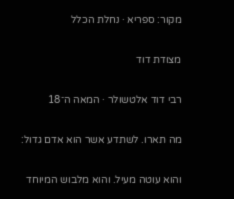מקור: ספריא · נחלת הכלל

מצודת דוד

רבי דוד אלטשולר · המאה ה־18

מה תארו. לשתדע אשר הוא אדם גדול:

והוא עוטה מעיל. והוא מלבוש המיוחד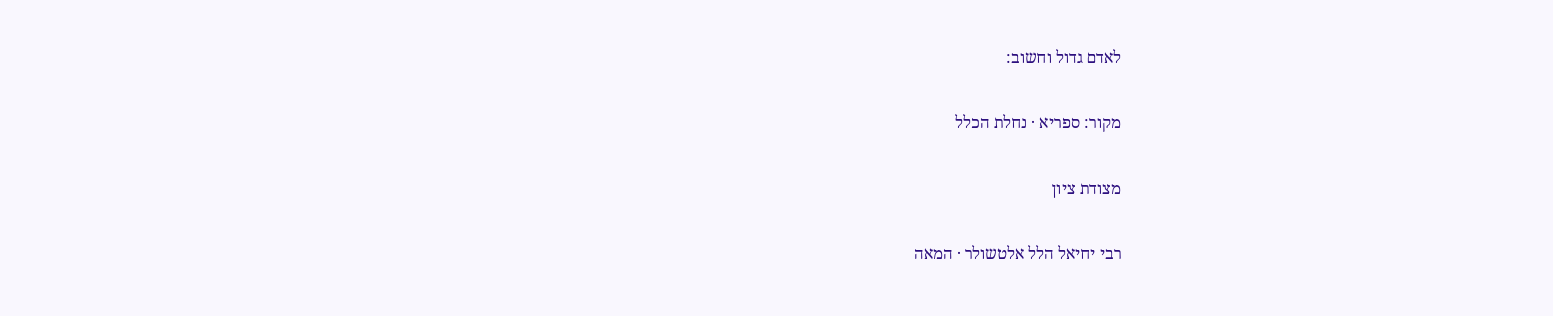לאדם גדול וחשוב:

מקור: ספריא · נחלת הכלל

מצודת ציון

רבי יחיאל הלל אלטשולר · המאה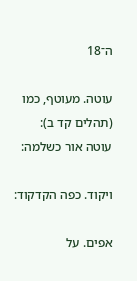ה־18

עוטה. מעוטף, כמו (תהלים קד ב): עוטה אור כשלמה:

ויקוד. כפה הקדקוד:

אפים. על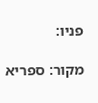פניו:

מקור: ספריא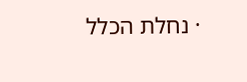· נחלת הכלל